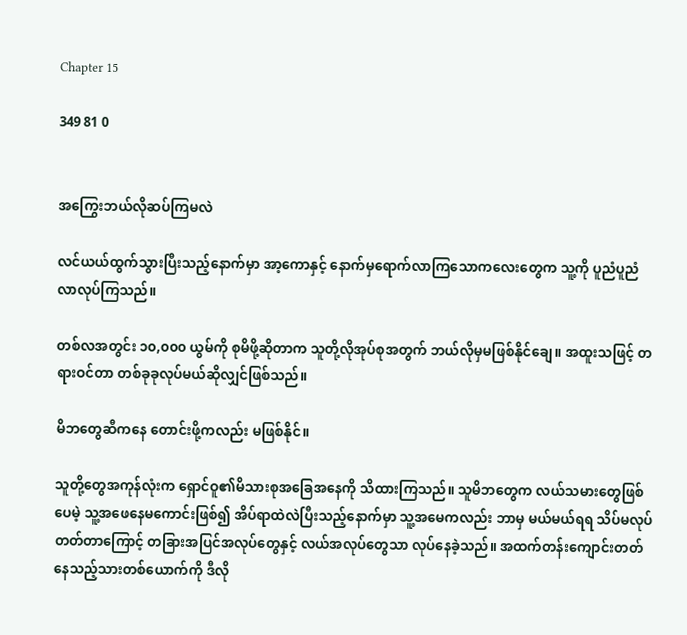Chapter 15

349 81 0


အကြွေးဘယ်လိုဆပ်ကြမလဲ

လင်ယယ်ထွက်သွားပြီးသည့်နောက်မှာ အာ့ကောနှင့် နောက်မှရောက်လာကြသောကလေးတွေက သူ့ကို ပူညံပူညံလာလုပ်ကြသည်။

တစ်လအတွင်း ၁၀,၀၀၀ ယွမ်ကို စုမိဖို့ဆိုတာက သူတို့လိုအုပ်စုအတွက် ဘယ်လိုမှမဖြစ်နိုင်ချေ။ အထူးသဖြင့် တရားဝင်တာ တစ်ခုခုလုပ်မယ်ဆိုလျှင်ဖြစ်သည်။

မိဘတွေဆီကနေ တောင်းဖို့ကလည်း မဖြစ်နိုင်။

သူတို့တွေအကုန်လုံးက ရှောင်ဝူ၏မိသားစုအခြေအနေကို သိထားကြသည်။ သူမိဘတွေက လယ်သမားတွေဖြစ်ပေမဲ့ သူ့အဖေနေမကောင်းဖြစ်၍ အိပ်ရာထဲလဲပြီးသည့်နောက်မှာ သူ့အမေကလည်း ဘာမှ မယ်မယ်ရရ သိပ်မလုပ်တတ်တာကြောင့် တခြားအပြင်အလုပ်တွေနှင့် လယ်အလုပ်တွေသာ လုပ်နေခဲ့သည်။ အထက်တန်းကျောင်းတတ်နေသည့်သားတစ်ယောက်ကို ဒီလို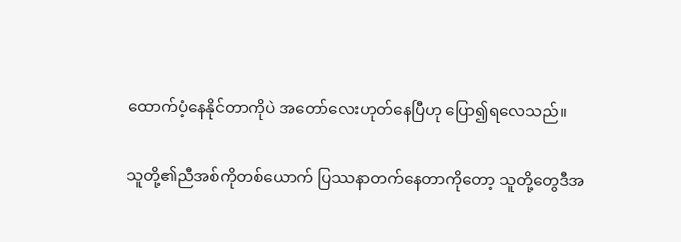ထောက်ပံ့နေနိုင်တာကိုပဲ အတော်လေးဟုတ်နေပြီဟု ပြော၍ရလေသည်။

သူတို့၏ညီအစ်ကိုတစ်ယောက် ပြဿနာတက်နေတာကိုတော့ သူတို့တွေဒီအ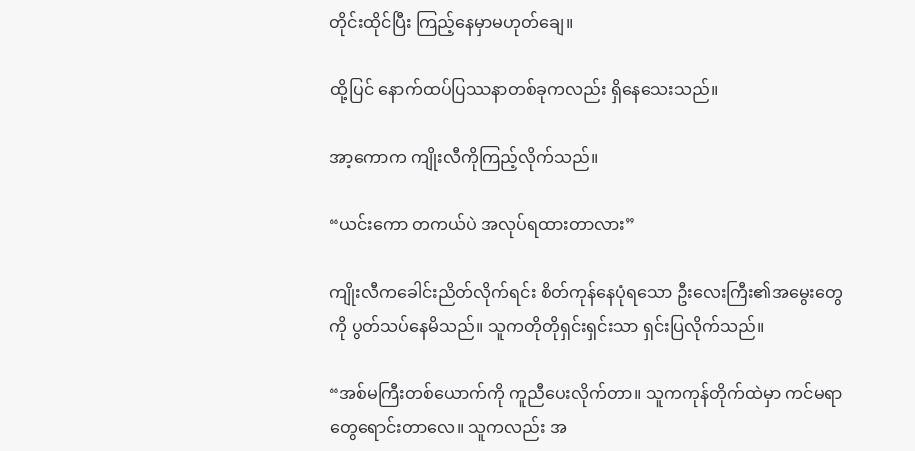တိုင်းထိုင်ပြီး ကြည့်နေမှာမဟုတ်ချေ။

ထို့ပြင် နောက်ထပ်ပြဿနာတစ်ခုကလည်း ရှိနေသေးသည်။

အာ့ကောက ကျိုးလီကိုကြည့်လိုက်သည်။

“ယင်းကော တကယ်ပဲ အလုပ်ရထားတာလား”

ကျိုးလီကခေါင်းညိတ်လိုက်ရင်း စိတ်ကုန်နေပုံရသော ဦးလေးကြီး၏အမွေးတွေကို ပွတ်သပ်နေမိသည်။ သူကတိုတိုရှင်းရှင်းသာ ရှင်းပြလိုက်သည်။

“အစ်မကြီးတစ်ယောက်ကို ကူညီပေးလိုက်တာ။ သူကကုန်တိုက်ထဲမှာ ကင်မရာတွေရောင်းတာလေ။ သူကလည်း အ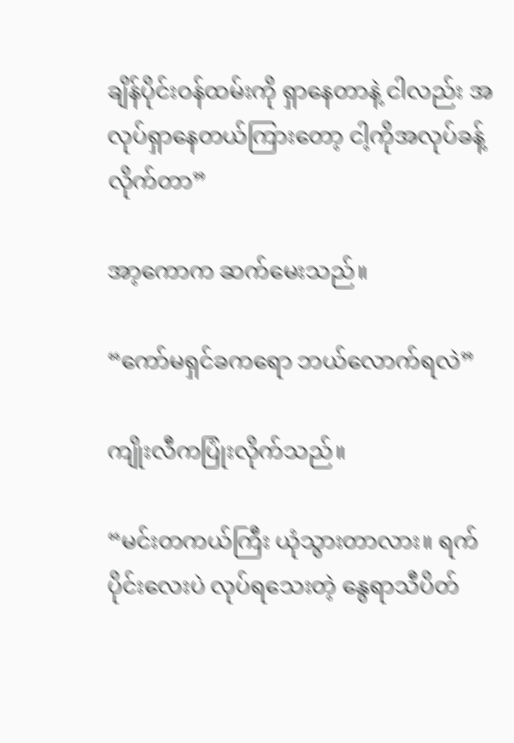ချိန်ပိုင်းဝန်ထမ်းကို ရှာနေတာနဲ့ ငါလည်း အလုပ်ရှာနေတယ်ကြားတော့ ငါ့ကိုအလုပ်ခန့်လိုက်တာ”

အာ့ကောက ဆက်မေးသည်။

“ကော်မရှင်ခကရော ဘယ်လောက်ရလဲ”

ကျိုးလီကပြုံးလိုက်သည်။

“မင်းတကယ်ကြီး ယုံသွားတာလား။ ရက်ပိုင်းလေးပဲ လုပ်ရသေးတဲ့ နွေရာသီပိတ်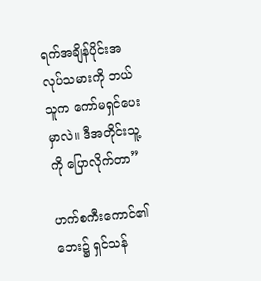ရက်အချိန်ပိုင်းအလုပ်သမားကို ဘယ်သူက ကော်မရှင်ပေးမှာလဲ။ ဒီအတိုင်းသူ့ကို ပြောလိုက်တာ”

ဟက်စကီးကောင်၏ဘေး၌ ရှင်သန်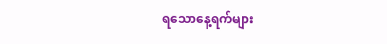ရသောနေ့ရက်များ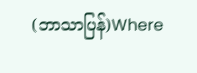(ဘာသာပြန်)Where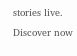stories live. Discover now